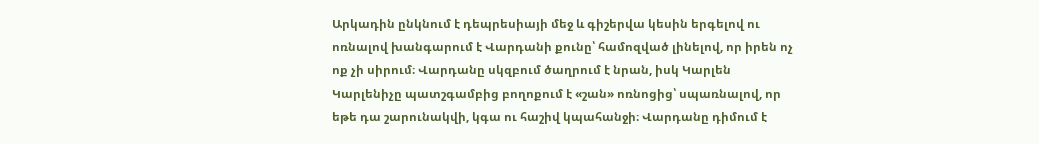Արկադին ընկնում է դեպրեսիայի մեջ և գիշերվա կեսին երգելով ու ոռնալով խանգարում է Վարդանի քունը՝ համոզված լինելով, որ իրեն ոչ ոք չի սիրում։ Վարդանը սկզբում ծաղրում է նրան, իսկ Կարլեն Կարլենիչը պատշգամբից բողոքում է «շան» ոռնոցից՝ սպառնալով, որ եթե դա շարունակվի, կգա ու հաշիվ կպահանջի։ Վարդանը դիմում է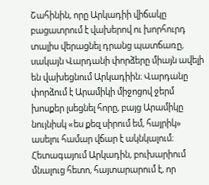Շահինին, որը Արկադիի վիճակը բացատրում է վախերով ու խորհուրդ տալիս վերացնել դրանց պատճառը, սակայն Վարդանի փորձերը միայն ավելի են վախեցնում Արկադիին։ Վարդանը փորձում է Արամիկի միջոցով ջերմ խոսքեր լսեցնել հորը, բայց Արամիկը նույնիսկ «ես քեզ սիրում եմ, հայրիկ» ասելու համար վճար է ակնկալում։ Հետագայում Արկադին, բուխարիում մնալուց հետո, հայտարարում է, որ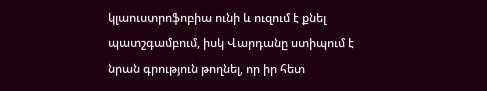կլաուստրոֆոբիա ունի և ուզում է քնել պատշգամբում, իսկ Վարդանը ստիպում է նրան գրություն թողնել, որ իր հետ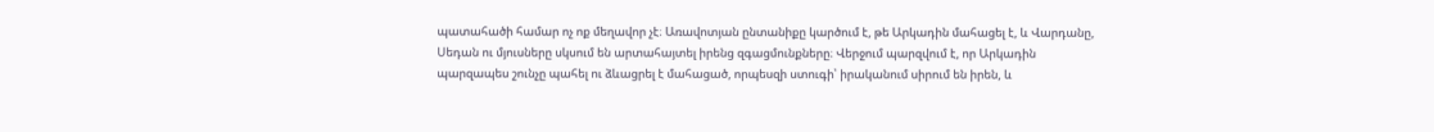պատահածի համար ոչ ոք մեղավոր չէ։ Առավոտյան ընտանիքը կարծում է, թե Արկադին մահացել է, և Վարդանը, Սեդան ու մյուսները սկսում են արտահայտել իրենց զգացմունքները։ Վերջում պարզվում է, որ Արկադին պարզապես շունչը պահել ու ձևացրել է մահացած, որպեսզի ստուգի՝ իրականում սիրում են իրեն, և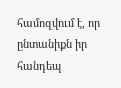համոզվում է, որ ընտանիքն իր հանդեպ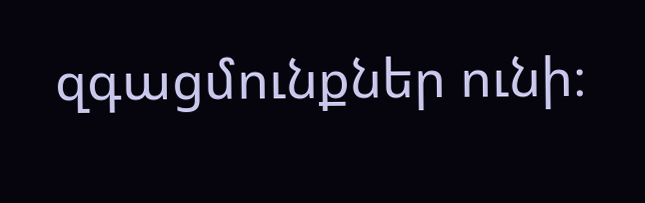զգացմունքներ ունի։